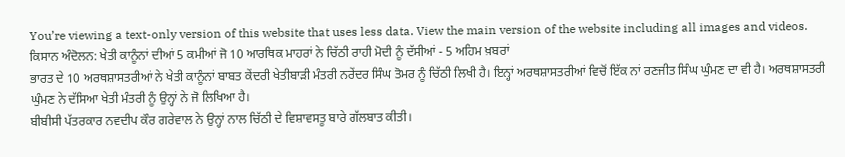You’re viewing a text-only version of this website that uses less data. View the main version of the website including all images and videos.
ਕਿਸਾਨ ਅੰਦੋਲਨ: ਖੇਤੀ ਕਾਨੂੰਨਾਂ ਦੀਆਂ 5 ਕਮੀਆਂ ਜੋ 10 ਆਰਥਿਕ ਮਾਹਰਾਂ ਨੇ ਚਿੱਠੀ ਰਾਹੀ ਮੋਦੀ ਨੂੰ ਦੱਸੀਆਂ - 5 ਅਹਿਮ ਖ਼ਬਰਾਂ
ਭਾਰਤ ਦੇ 10 ਅਰਥਸ਼ਾਸਤਰੀਆਂ ਨੇ ਖੇਤੀ ਕਾਨੂੰਨਾਂ ਬਾਬਤ ਕੇਂਦਰੀ ਖੇਤੀਬਾੜੀ ਮੰਤਰੀ ਨਰੇਂਦਰ ਸਿੰਘ ਤੋਮਰ ਨੂੰ ਚਿੱਠੀ ਲਿਖੀ ਹੈ। ਇਨ੍ਹਾਂ ਅਰਥਸ਼ਾਸਤਰੀਆਂ ਵਿਚੋਂ ਇੱਕ ਨਾਂ ਰਣਜੀਤ ਸਿੰਘ ਘੁੰਮਣ ਦਾ ਵੀ ਹੈ। ਅਰਥਸ਼ਾਸਤਰੀ ਘੁੰਮਣ ਨੇ ਦੱਸਿਆ ਖੇਤੀ ਮੰਤਰੀ ਨੂੰ ਉਨ੍ਹਾਂ ਨੇ ਜੋ ਲਿਖਿਆ ਹੈ।
ਬੀਬੀਸੀ ਪੱਤਰਕਾਰ ਨਵਦੀਪ ਕੌਰ ਗਰੇਵਾਲ ਨੇ ਉਨ੍ਹਾਂ ਨਾਲ ਚਿੱਠੀ ਦੇ ਵਿਸ਼ਾਵਸਤੂ ਬਾਰੇ ਗੱਲਬਾਤ ਕੀਤੀ।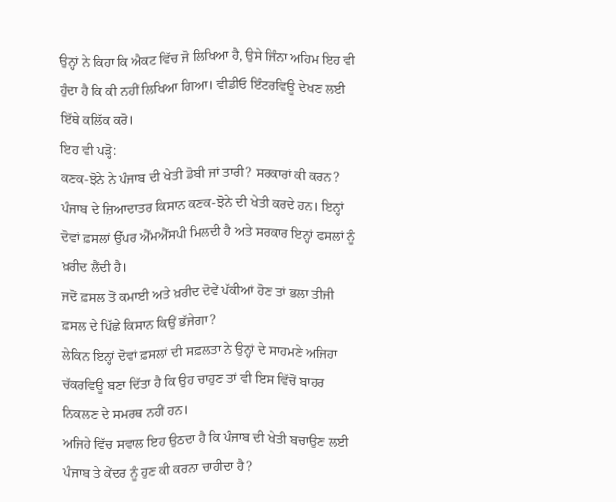ਉਨ੍ਹਾਂ ਨੇ ਕਿਹਾ ਕਿ ਐਕਟ ਵਿੱਚ ਜੋ ਲਿਖਿਆ ਹੈ, ਉਸੇ ਜਿੰਨਾ ਅਹਿਮ ਇਹ ਵੀ ਹੁੰਦਾ ਹੈ ਕਿ ਕੀ ਨਹੀਂ ਲਿਖਿਆ ਗਿਆ। ਵੀਡੀਓ ਇੰਟਰਵਿਊ ਦੇਖਣ ਲਈ ਇੱਥੇ ਕਲਿੱਕ ਕਰੋ।
ਇਹ ਵੀ ਪੜ੍ਹੋ:
ਕਣਕ-ਝੋਨੇ ਨੇ ਪੰਜਾਬ ਦੀ ਖੇਤੀ ਡੋਬੀ ਜਾਂ ਤਾਰੀ? ਸਰਕਾਰਾਂ ਕੀ ਕਰਨ?
ਪੰਜਾਬ ਦੇ ਜ਼ਿਆਦਾਤਰ ਕਿਸਾਨ ਕਣਕ-ਝੋਨੇ ਦੀ ਖੇਤੀ ਕਰਦੇ ਹਨ। ਇਨ੍ਹਾਂ ਦੋਵਾਂ ਫ਼ਸਲਾਂ ਉੱਪਰ ਐੱਮਐੱਸਪੀ ਮਿਲਦੀ ਹੈ ਅਤੇ ਸਰਕਾਰ ਇਨ੍ਹਾਂ ਫਸਲਾਂ ਨੂੰ ਖ਼ਰੀਦ ਲੈਂਦੀ ਹੈ।
ਜਦੋਂ ਫ਼ਸਲ ਤੋਂ ਕਮਾਈ ਅਤੇ ਖ਼ਰੀਦ ਦੋਵੇਂ ਪੱਕੀਆਂ ਹੋਣ ਤਾਂ ਭਲਾ ਤੀਜੀ ਫ਼ਸਲ ਦੇ ਪਿੱਛੇ ਕਿਸਾਨ ਕਿਉਂ ਭੱਜੇਗਾ?
ਲੇਕਿਨ ਇਨ੍ਹਾਂ ਦੋਵਾਂ ਫ਼ਸਲਾਂ ਦੀ ਸਫ਼ਲਤਾ ਨੇ ਉਨ੍ਹਾਂ ਦੇ ਸਾਹਮਣੇ ਅਜਿਹਾ ਚੱਕਰਵਿਊ ਬਣਾ ਦਿੱਤਾ ਹੈ ਕਿ ਉਹ ਚਾਹੁਣ ਤਾਂ ਵੀ ਇਸ ਵਿੱਚੋਂ ਬਾਹਰ ਨਿਕਲਣ ਦੇ ਸਮਰਥ ਨਹੀਂ ਹਨ।
ਅਜਿਹੇ ਵਿੱਚ ਸਵਾਲ ਇਹ ਉਠਦਾ ਹੈ ਕਿ ਪੰਜਾਬ ਦੀ ਖੇਤੀ ਬਚਾਉਣ ਲਈ ਪੰਜਾਬ ਤੇ ਕੇਂਦਰ ਨੂੰ ਹੁਣ ਕੀ ਕਰਨਾ ਚਾਹੀਦਾ ਹੈ?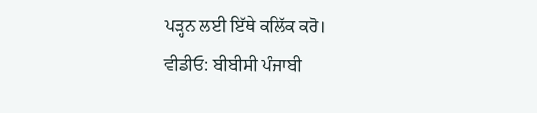ਪੜ੍ਹਨ ਲਈ ਇੱਥੇ ਕਲਿੱਕ ਕਰੋ।
ਵੀਡੀਓ: ਬੀਬੀਸੀ ਪੰਜਾਬੀ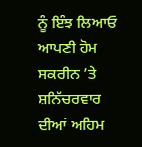ਨੂੰ ਇੰਝ ਲਿਆਓ ਆਪਣੀ ਹੋਮ ਸਕਰੀਨ ’ਤੇ
ਸ਼ਨਿੱਚਰਵਾਰ ਦੀਆਂ ਅਹਿਮ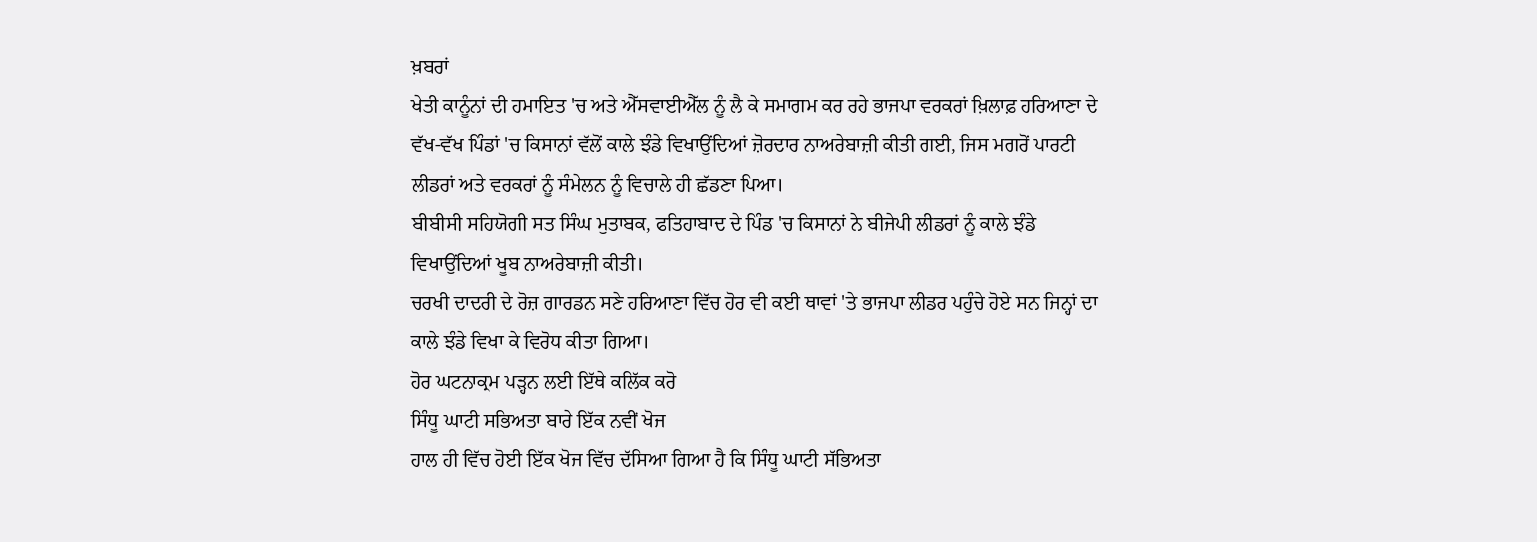ਖ਼ਬਰਾਂ
ਖੇਤੀ ਕਾਨੂੰਨਾਂ ਦੀ ਹਮਾਇਤ 'ਚ ਅਤੇ ਐੱਸਵਾਈਐੱਲ ਨੂੰ ਲੈ ਕੇ ਸਮਾਗਮ ਕਰ ਰਹੇ ਭਾਜਪਾ ਵਰਕਰਾਂ ਖ਼ਿਲਾਫ਼ ਹਰਿਆਣਾ ਦੇ ਵੱਖ-ਵੱਖ ਪਿੰਡਾਂ 'ਚ ਕਿਸਾਨਾਂ ਵੱਲੋਂ ਕਾਲੇ ਝੰਡੇ ਵਿਖਾਉਂਦਿਆਂ ਜ਼ੋਰਦਾਰ ਨਾਅਰੇਬਾਜ਼ੀ ਕੀਤੀ ਗਈ, ਜਿਸ ਮਗਰੋਂ ਪਾਰਟੀ ਲੀਡਰਾਂ ਅਤੇ ਵਰਕਰਾਂ ਨੂੰ ਸੰਮੇਲਨ ਨੂੰ ਵਿਚਾਲੇ ਹੀ ਛੱਡਣਾ ਪਿਆ।
ਬੀਬੀਸੀ ਸਹਿਯੋਗੀ ਸਤ ਸਿੰਘ ਮੁਤਾਬਕ, ਫਤਿਹਾਬਾਦ ਦੇ ਪਿੰਡ 'ਚ ਕਿਸਾਨਾਂ ਨੇ ਬੀਜੇਪੀ ਲੀਡਰਾਂ ਨੂੰ ਕਾਲੇ ਝੰਡੇ ਵਿਖਾਉਂਦਿਆਂ ਖੂਬ ਨਾਅਰੇਬਾਜ਼ੀ ਕੀਤੀ।
ਚਰਖੀ ਦਾਦਰੀ ਦੇ ਰੋਜ਼ ਗਾਰਡਨ ਸਣੇ ਹਰਿਆਣਾ ਵਿੱਚ ਹੋਰ ਵੀ ਕਈ ਥਾਵਾਂ 'ਤੇ ਭਾਜਪਾ ਲੀਡਰ ਪਹੁੰਚੇ ਹੋਏ ਸਨ ਜਿਨ੍ਹਾਂ ਦਾ ਕਾਲੇ ਝੰਡੇ ਵਿਖਾ ਕੇ ਵਿਰੋਧ ਕੀਤਾ ਗਿਆ।
ਹੋਰ ਘਟਨਾਕ੍ਰਮ ਪੜ੍ਹਨ ਲਈ ਇੱਥੇ ਕਲਿੱਕ ਕਰੋ
ਸਿੰਧੂ ਘਾਟੀ ਸਭਿਅਤਾ ਬਾਰੇ ਇੱਕ ਨਵੀਂ ਖੋਜ
ਹਾਲ ਹੀ ਵਿੱਚ ਹੋਈ ਇੱਕ ਖੋਜ ਵਿੱਚ ਦੱਸਿਆ ਗਿਆ ਹੈ ਕਿ ਸਿੰਧੂ ਘਾਟੀ ਸੱਭਿਅਤਾ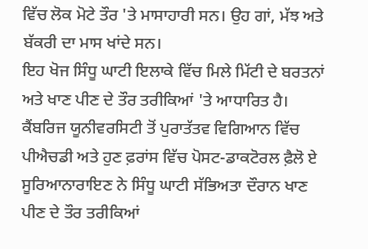ਵਿੱਚ ਲੋਕ ਮੋਟੇ ਤੌਰ 'ਤੇ ਮਾਸਾਹਾਰੀ ਸਨ। ਉਹ ਗਾਂ, ਮੱਝ ਅਤੇ ਬੱਕਰੀ ਦਾ ਮਾਸ ਖਾਂਦੇ ਸਨ।
ਇਹ ਖੋਜ ਸਿੰਧੂ ਘਾਟੀ ਇਲਾਕੇ ਵਿੱਚ ਮਿਲੇ ਮਿੱਟੀ ਦੇ ਬਰਤਨਾਂ ਅਤੇ ਖਾਣ ਪੀਣ ਦੇ ਤੌਰ ਤਰੀਕਿਆਂ 'ਤੇ ਆਧਾਰਿਤ ਹੈ।
ਕੈਂਬਰਿਜ ਯੂਨੀਵਰਸਿਟੀ ਤੋਂ ਪੁਰਾਤੱਤਵ ਵਿਗਿਆਨ ਵਿੱਚ ਪੀਐਚਡੀ ਅਤੇ ਹੁਣ ਫ਼ਰਾਂਸ ਵਿੱਚ ਪੋਸਟ-ਡਾਕਟੋਰਲ ਫ਼ੈਲੋ ਏ ਸੂਰਿਆਨਾਰਾਇਣ ਨੇ ਸਿੰਧੂ ਘਾਟੀ ਸੱਭਿਅਤਾ ਦੌਰਾਨ ਖਾਣ ਪੀਣ ਦੇ ਤੌਰ ਤਰੀਕਿਆਂ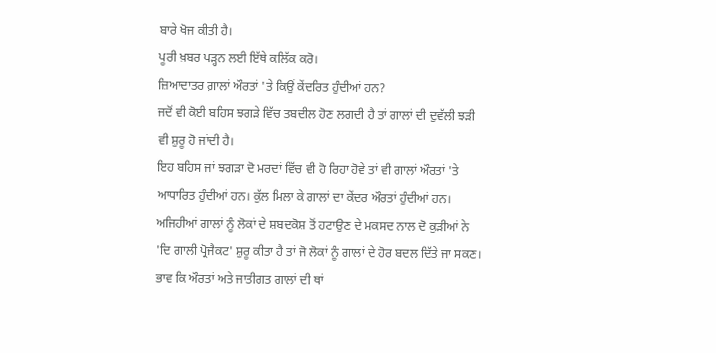ਬਾਰੇ ਖੋਜ ਕੀਤੀ ਹੈ।
ਪੂਰੀ ਖ਼ਬਰ ਪੜ੍ਹਨ ਲਈ ਇੱਥੇ ਕਲਿੱਕ ਕਰੋ।
ਜ਼ਿਆਦਾਤਰ ਗ਼ਾਲਾਂ ਔਰਤਾਂ 'ਤੇ ਕਿਉਂ ਕੇਂਦਰਿਤ ਹੁੰਦੀਆਂ ਹਨ?
ਜਦੋਂ ਵੀ ਕੋਈ ਬਹਿਸ ਝਗੜੇ ਵਿੱਚ ਤਬਦੀਲ ਹੋਣ ਲਗਦੀ ਹੈ ਤਾਂ ਗਾਲਾਂ ਦੀ ਦੁਵੱਲੀ ਝੜੀ ਵੀ ਸ਼ੁਰੂ ਹੋ ਜਾਂਦੀ ਹੈ।
ਇਹ ਬਹਿਸ ਜਾਂ ਝਗੜਾ ਦੋ ਮਰਦਾਂ ਵਿੱਚ ਵੀ ਹੋ ਰਿਹਾ ਹੋਵੇ ਤਾਂ ਵੀ ਗਾਲਾਂ ਔਰਤਾਂ 'ਤੇ ਆਧਾਰਿਤ ਹੁੰਦੀਆਂ ਹਨ। ਕੁੱਲ ਮਿਲਾ ਕੇ ਗਾਲਾਂ ਦਾ ਕੇਂਦਰ ਔਰਤਾਂ ਹੁੰਦੀਆਂ ਹਨ।
ਅਜਿਹੀਆਂ ਗਾਲਾਂ ਨੂੰ ਲੋਕਾਂ ਦੇ ਸ਼ਬਦਕੋਸ਼ ਤੋਂ ਹਟਾਉਣ ਦੇ ਮਕਸਦ ਨਾਲ ਦੋ ਕੁੜੀਆਂ ਨੇ 'ਦਿ ਗਾਲੀ ਪ੍ਰੋਜੈਕਟ' ਸ਼ੁਰੂ ਕੀਤਾ ਹੈ ਤਾਂ ਜੋ ਲੋਕਾਂ ਨੂੰ ਗਾਲਾਂ ਦੇ ਹੋਰ ਬਦਲ ਦਿੱਤੇ ਜਾ ਸਕਣ। ਭਾਵ ਕਿ ਔਰਤਾਂ ਅਤੇ ਜਾਤੀਗਤ ਗਾਲਾਂ ਦੀ ਥਾਂ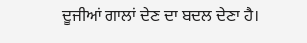ਦੂਜੀਆਂ ਗਾਲਾਂ ਦੇਣ ਦਾ ਬਦਲ ਦੇਣਾ ਹੈ।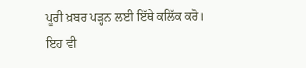ਪੂਰੀ ਖ਼ਬਰ ਪੜ੍ਹਨ ਲਈ ਇੱਥੇ ਕਲਿੱਕ ਕਰੋ।
ਇਹ ਵੀ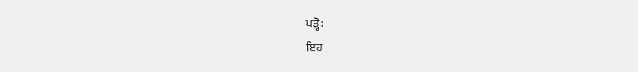ਪੜ੍ਹੋ:
ਇਹ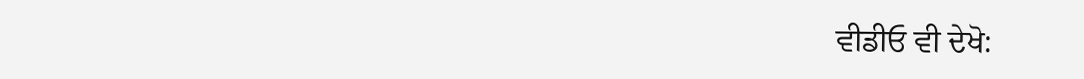ਵੀਡੀਓ ਵੀ ਦੇਖੋ: